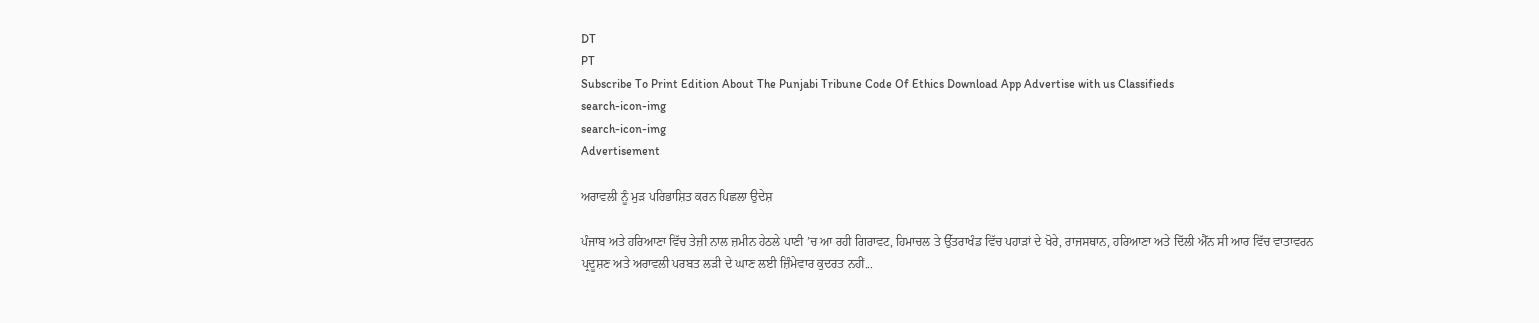DT
PT
Subscribe To Print Edition About The Punjabi Tribune Code Of Ethics Download App Advertise with us Classifieds
search-icon-img
search-icon-img
Advertisement

ਅਰਾਵਲੀ ਨੂੰ ਮੁੜ ਪਰਿਭਾਸ਼ਿਤ ਕਰਨ ਪਿਛਲਾ ਉਦੇਸ਼

ਪੰਜਾਬ ਅਤੇ ਹਰਿਆਣਾ ਵਿੱਚ ਤੇਜ਼ੀ ਨਾਲ ਜ਼ਮੀਨ ਹੇਠਲੇ ਪਾਣੀ ’ਚ ਆ ਰਹੀ ਗਿਰਾਵਟ, ਹਿਮਾਚਲ ਤੇ ਉੱਤਰਾਖੰਡ ਵਿੱਚ ਪਹਾੜਾਂ ਦੇ ਖੋਰੇ, ਰਾਜਸਥਾਨ, ਹਰਿਆਣਾ ਅਤੇ ਦਿੱਲੀ ਐੱਨ ਸੀ ਆਰ ਵਿੱਚ ਵਾਤਾਵਰਨ ਪ੍ਰਦੂਸ਼ਣ ਅਤੇ ਅਰਾਵਲੀ ਪਰਬਤ ਲੜੀ ਦੇ ਘਾਣ ਲਈ ਜ਼ਿੰਮੇਵਾਰ ਕੁਦਰਤ ਨਹੀਂ...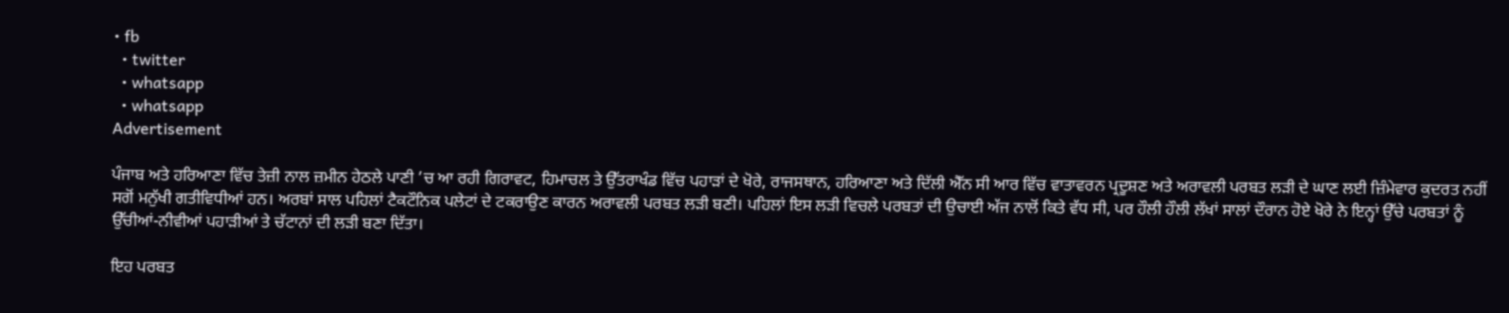• fb
  • twitter
  • whatsapp
  • whatsapp
Advertisement

ਪੰਜਾਬ ਅਤੇ ਹਰਿਆਣਾ ਵਿੱਚ ਤੇਜ਼ੀ ਨਾਲ ਜ਼ਮੀਨ ਹੇਠਲੇ ਪਾਣੀ ’ਚ ਆ ਰਹੀ ਗਿਰਾਵਟ, ਹਿਮਾਚਲ ਤੇ ਉੱਤਰਾਖੰਡ ਵਿੱਚ ਪਹਾੜਾਂ ਦੇ ਖੋਰੇ, ਰਾਜਸਥਾਨ, ਹਰਿਆਣਾ ਅਤੇ ਦਿੱਲੀ ਐੱਨ ਸੀ ਆਰ ਵਿੱਚ ਵਾਤਾਵਰਨ ਪ੍ਰਦੂਸ਼ਣ ਅਤੇ ਅਰਾਵਲੀ ਪਰਬਤ ਲੜੀ ਦੇ ਘਾਣ ਲਈ ਜ਼ਿੰਮੇਵਾਰ ਕੁਦਰਤ ਨਹੀਂ ਸਗੋਂ ਮਨੁੱਖੀ ਗਤੀਵਿਧੀਆਂ ਹਨ। ਅਰਬਾਂ ਸਾਲ ਪਹਿਲਾਂ ਟੈਕਟੌਨਿਕ ਪਲੇਟਾਂ ਦੇ ਟਕਰਾਉਣ ਕਾਰਨ ਅਰਾਵਲੀ ਪਰਬਤ ਲੜੀ ਬਣੀ। ਪਹਿਲਾਂ ਇਸ ਲੜੀ ਵਿਚਲੇ ਪਰਬਤਾਂ ਦੀ ਉਚਾਈ ਅੱਜ ਨਾਲੋਂ ਕਿਤੇ ਵੱਧ ਸੀ, ਪਰ ਹੌਲੀ ਹੌਲੀ ਲੱਖਾਂ ਸਾਲਾਂ ਦੌਰਾਨ ਹੋਏ ਖੋਰੇ ਨੇ ਇਨ੍ਹਾਂ ਉੱਚੇ ਪਰਬਤਾਂ ਨੂੰ ਉੱਚੀਆਂ-ਨੀਵੀਆਂ ਪਹਾੜੀਆਂ ਤੇ ਚੱਟਾਨਾਂ ਦੀ ਲੜੀ ਬਣਾ ਦਿੱਤਾ।

ਇਹ ਪਰਬਤ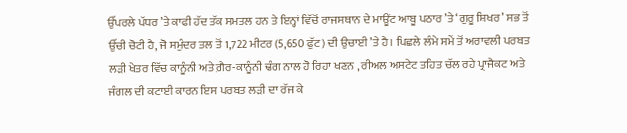ਉੱਪਰਲੇ ਪੱਧਰ ’ਤੇ ਕਾਫੀ ਹੱਦ ਤੱਕ ਸਮਤਲ ਹਨ ਤੇ ਇਨ੍ਹਾਂ ਵਿੱਚੋਂ ਰਾਜਸਥਾਨ ਦੇ ਮਾਊਂਟ ਆਬੂ ਪਠਾਰ ’ਤੇ ‘ਗੁਰੂ ਸ਼ਿਖਰ’ ਸਭ ਤੋਂ ਉੱਚੀ ਚੋਟੀ ਹੈ, ਜੋ ਸਮੁੰਦਰ ਤਲ ਤੋਂ 1,722 ਮੀਟਰ (5,650 ਫੁੱਟ) ਦੀ ਉਚਾਈ ’ਤੇ ਹੈ। ਪਿਛਲੇ ਲੰਮੇ ਸਮੇਂ ਤੋਂ ਅਰਾਵਲੀ ਪਰਬਤ ਲੜੀ ਖੇਤਰ ਵਿੱਚ ਕਾਨੂੰਨੀ ਅਤੇ ਗ਼ੈਰ-ਕਾਨੂੰਨੀ ਢੰਗ ਨਾਲ ਹੋ ਰਿਹਾ ਖਣਨ , ਰੀਅਲ ਅਸਟੇਟ ਤਹਿਤ ਚੱਲ ਰਹੇ ਪ੍ਰਾਜੈਕਟ ਅਤੇ ਜੰਗਲ ਦੀ ਕਟਾਈ ਕਾਰਨ ਇਸ ਪਰਬਤ ਲੜੀ ਦਾ ਰੱਜ ਕੇ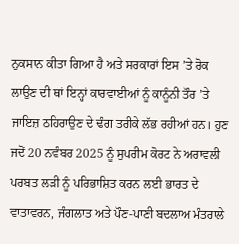ਨੁਕਸਾਨ ਕੀਤਾ ਗਿਆ ਹੈ ਅਤੇ ਸਰਕਾਰਾਂ ਇਸ ’ਤੇ ਰੋਕ ਲਾਉਣ ਦੀ ਥਾਂ ਇਨ੍ਹਾਂ ਕਾਰਵਾਈਆਂ ਨੂੰ ਕਾਨੂੰਨੀ ਤੌਰ ’ਤੇ ਜਾਇਜ਼ ਠਹਿਰਾਉਣ ਦੇ ਢੰਗ ਤਰੀਕੇ ਲੱਭ ਰਹੀਆਂ ਹਨ। ਹੁਣ ਜਦੋਂ 20 ਨਵੰਬਰ 2025 ਨੂੰ ਸੁਪਰੀਮ ਕੋਰਟ ਨੇ ਅਰਾਵਲੀ ਪਰਬਤ ਲੜੀ ਨੂੰ ਪਰਿਭਾਸ਼ਿਤ ਕਰਨ ਲਈ ਭਾਰਤ ਦੇ ਵਾਤਾਵਰਨ, ਜੰਗਲਾਤ ਅਤੇ ਪੌਣ-ਪਾਣੀ ਬਦਲਾਅ ਮੰਤਰਾਲੇ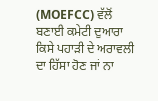(MOEFCC) ਵੱਲੋਂ ਬਣਾਈ ਕਮੇਟੀ ਦੁਆਰਾ ਕਿਸੇ ਪਹਾੜੀ ਦੇ ਅਰਾਵਲੀ ਦਾ ਹਿੱਸਾ ਹੋਣ ਜਾਂ ਨਾ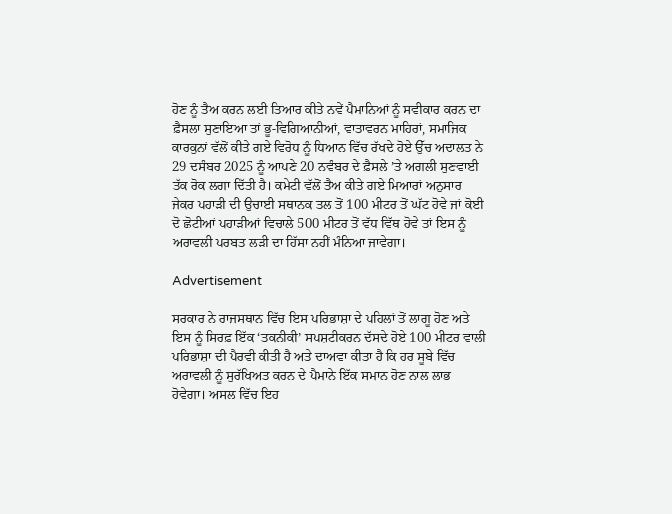ਹੋਣ ਨੂੰ ਤੈਅ ਕਰਨ ਲਈ ਤਿਆਰ ਕੀਤੇ ਨਵੇਂ ਪੈਮਾਨਿਆਂ ਨੂੰ ਸਵੀਕਾਰ ਕਰਨ ਦਾ ਫ਼ੈਸਲਾ ਸੁਣਾਇਆ ਤਾਂ ਭੂ-ਵਿਗਿਆਨੀਆਂ, ਵਾਤਾਵਰਨ ਮਾਹਿਰਾਂ, ਸਮਾਜਿਕ ਕਾਰਕੁਨਾਂ ਵੱਲੋਂ ਕੀਤੇ ਗਏ ਵਿਰੋਧ ਨੂੰ ਧਿਆਨ ਵਿੱਚ ਰੱਖਦੇ ਹੋਏ ਉੱਚ ਅਦਾਲਤ ਨੇ 29 ਦਸੰਬਰ 2025 ਨੂੰ ਆਪਣੇ 20 ਨਵੰਬਰ ਦੇ ਫ਼ੈਸਲੇ ’ਤੇ ਅਗਲੀ ਸੁਣਵਾਈ ਤੱਕ ਰੋਕ ਲਗਾ ਦਿੱਤੀ ਹੈ। ਕਮੇਟੀ ਵੱਲੋਂ ਤੈਅ ਕੀਤੇ ਗਏ ਮਿਆਰਾਂ ਅਨੁਸਾਰ ਜੇਕਰ ਪਹਾੜੀ ਦੀ ਉਚਾਈ ਸਥਾਨਕ ਤਲ ਤੋਂ 100 ਮੀਟਰ ਤੋਂ ਘੱਟ ਹੋਵੇ ਜਾਂ ਕੋਈ ਦੋ ਛੋਟੀਆਂ ਪਹਾੜੀਆਂ ਵਿਚਾਲੇ 500 ਮੀਟਰ ਤੋਂ ਵੱਧ ਵਿੱਥ ਹੋਵੇ ਤਾਂ ਇਸ ਨੂੰ ਅਰਾਵਲੀ ਪਰਬਤ ਲੜੀ ਦਾ ਹਿੱਸਾ ਨਹੀਂ ਮੰਨਿਆ ਜਾਵੇਗਾ।

Advertisement

ਸਰਕਾਰ ਨੇ ਰਾਜਸਥਾਨ ਵਿੱਚ ਇਸ ਪਰਿਭਾਸ਼ਾ ਦੇ ਪਹਿਲਾਂ ਤੋਂ ਲਾਗੂ ਹੋਣ ਅਤੇ ਇਸ ਨੂੰ ਸਿਰਫ਼ ਇੱਕ ‘ਤਕਨੀਕੀ’ ਸਪਸ਼ਟੀਕਰਨ ਦੱਸਦੇ ਹੋਏ 100 ਮੀਟਰ ਵਾਲੀ ਪਰਿਭਾਸ਼ਾ ਦੀ ਪੈਰਵੀ ਕੀਤੀ ਹੈ ਅਤੇ ਦਾਅਵਾ ਕੀਤਾ ਹੈ ਕਿ ਹਰ ਸੂਬੇ ਵਿੱਚ ਅਰਾਵਲੀ ਨੂੰ ਸੁਰੱਖਿਅਤ ਕਰਨ ਦੇ ਪੈਮਾਨੇ ਇੱਕ ਸਮਾਨ ਹੋਣ ਨਾਲ ਲਾਭ ਹੋਵੇਗਾ। ਅਸਲ ਵਿੱਚ ਇਹ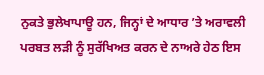ਨੁਕਤੇ ਭੁਲੇਖਾਪਾਊ ਹਨ, ਜਿਨ੍ਹਾਂ ਦੇ ਆਧਾਰ ’ਤੇ ਅਰਾਵਲੀ ਪਰਬਤ ਲੜੀ ਨੂੰ ਸੁਰੱਖਿਅਤ ਕਰਨ ਦੇ ਨਾਅਰੇ ਹੇਠ ਇਸ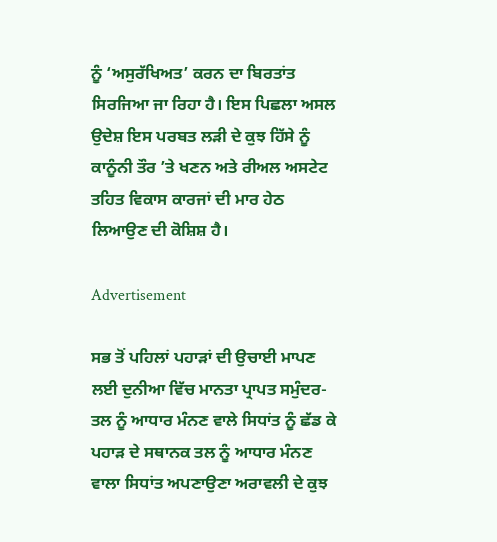ਨੂੰ ‘ਅਸੁਰੱਖਿਅਤ’ ਕਰਨ ਦਾ ਬਿਰਤਾਂਤ ਸਿਰਜਿਆ ਜਾ ਰਿਹਾ ਹੈ। ਇਸ ਪਿਛਲਾ ਅਸਲ ਉਦੇਸ਼ ਇਸ ਪਰਬਤ ਲੜੀ ਦੇ ਕੁਝ ਹਿੱਸੇ ਨੂੰ ਕਾਨੂੰਨੀ ਤੌਰ ’ਤੇ ਖਣਨ ਅਤੇ ਰੀਅਲ ਅਸਟੇਟ ਤਹਿਤ ਵਿਕਾਸ ਕਾਰਜਾਂ ਦੀ ਮਾਰ ਹੇਠ ਲਿਆਉਣ ਦੀ ਕੋਸ਼ਿਸ਼ ਹੈ।

Advertisement

ਸਭ ਤੋਂ ਪਹਿਲਾਂ ਪਹਾੜਾਂ ਦੀ ਉਚਾਈ ਮਾਪਣ ਲਈ ਦੁਨੀਆ ਵਿੱਚ ਮਾਨਤਾ ਪ੍ਰਾਪਤ ਸਮੁੰਦਰ-ਤਲ ਨੂੰ ਆਧਾਰ ਮੰਨਣ ਵਾਲੇ ਸਿਧਾਂਤ ਨੂੰ ਛੱਡ ਕੇ ਪਹਾੜ ਦੇ ਸਥਾਨਕ ਤਲ ਨੂੰ ਆਧਾਰ ਮੰਨਣ ਵਾਲਾ ਸਿਧਾਂਤ ਅਪਣਾਉਣਾ ਅਰਾਵਲੀ ਦੇ ਕੁਝ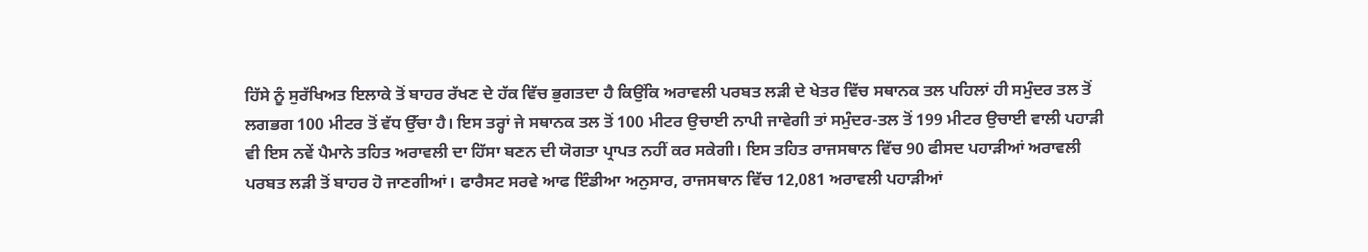ਹਿੱਸੇ ਨੂੰ ਸੁਰੱਖਿਅਤ ਇਲਾਕੇ ਤੋਂ ਬਾਹਰ ਰੱਖਣ ਦੇ ਹੱਕ ਵਿੱਚ ਭੁਗਤਦਾ ਹੈ ਕਿਉਂਕਿ ਅਰਾਵਲੀ ਪਰਬਤ ਲੜੀ ਦੇ ਖੇਤਰ ਵਿੱਚ ਸਥਾਨਕ ਤਲ ਪਹਿਲਾਂ ਹੀ ਸਮੁੰਦਰ ਤਲ ਤੋਂ ਲਗਭਗ 100 ਮੀਟਰ ਤੋਂ ਵੱਧ ਉੱਚਾ ਹੈ। ਇਸ ਤਰ੍ਹਾਂ ਜੇ ਸਥਾਨਕ ਤਲ ਤੋਂ 100 ਮੀਟਰ ਉਚਾਈ ਨਾਪੀ ਜਾਵੇਗੀ ਤਾਂ ਸਮੁੰਦਰ-ਤਲ ਤੋਂ 199 ਮੀਟਰ ਉਚਾਈ ਵਾਲੀ ਪਹਾੜੀ ਵੀ ਇਸ ਨਵੇਂ ਪੈਮਾਨੇ ਤਹਿਤ ਅਰਾਵਲੀ ਦਾ ਹਿੱਸਾ ਬਣਨ ਦੀ ਯੋਗਤਾ ਪ੍ਰਾਪਤ ਨਹੀਂ ਕਰ ਸਕੇਗੀ। ਇਸ ਤਹਿਤ ਰਾਜਸਥਾਨ ਵਿੱਚ 90 ਫੀਸਦ ਪਹਾੜੀਆਂ ਅਰਾਵਲੀ ਪਰਬਤ ਲੜੀ ਤੋਂ ਬਾਹਰ ਹੋ ਜਾਣਗੀਆਂ। ਫਾਰੈਸਟ ਸਰਵੇ ਆਫ ਇੰਡੀਆ ਅਨੁਸਾਰ, ਰਾਜਸਥਾਨ ਵਿੱਚ 12,081 ਅਰਾਵਲੀ ਪਹਾੜੀਆਂ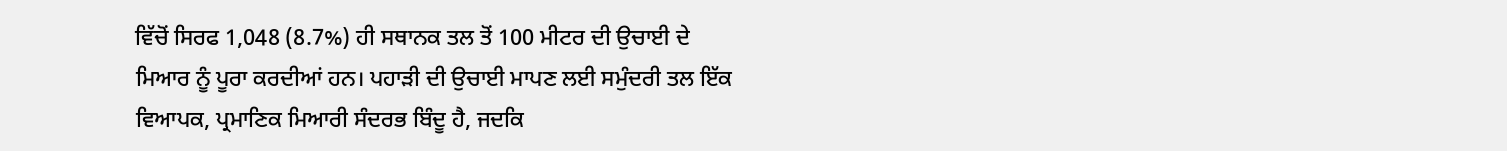ਵਿੱਚੋਂ ਸਿਰਫ 1,048 (8.7%) ਹੀ ਸਥਾਨਕ ਤਲ ਤੋਂ 100 ਮੀਟਰ ਦੀ ਉਚਾਈ ਦੇ ਮਿਆਰ ਨੂੰ ਪੂਰਾ ਕਰਦੀਆਂ ਹਨ। ਪਹਾੜੀ ਦੀ ਉਚਾਈ ਮਾਪਣ ਲਈ ਸਮੁੰਦਰੀ ਤਲ ਇੱਕ ਵਿਆਪਕ, ਪ੍ਰਮਾਣਿਕ ਮਿਆਰੀ ਸੰਦਰਭ ਬਿੰਦੂ ਹੈ, ਜਦਕਿ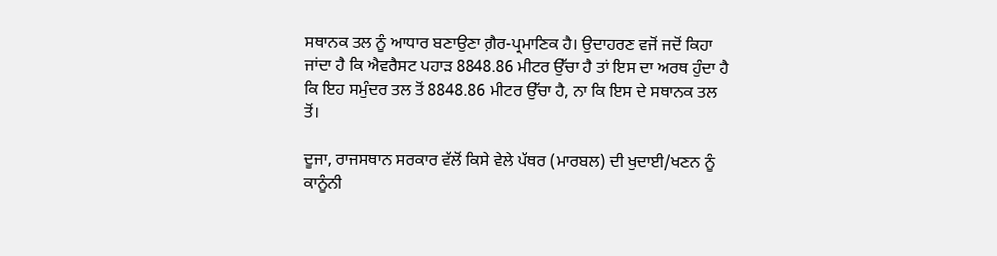ਸਥਾਨਕ ਤਲ ਨੂੰ ਆਧਾਰ ਬਣਾਉਣਾ ਗ਼ੈਰ-ਪ੍ਰਮਾਣਿਕ ਹੈ। ਉਦਾਹਰਣ ਵਜੋਂ ਜਦੋਂ ਕਿਹਾ ਜਾਂਦਾ ਹੈ ਕਿ ਐਵਰੈਸਟ ਪਹਾੜ 8848.86 ਮੀਟਰ ਉੱਚਾ ਹੈ ਤਾਂ ਇਸ ਦਾ ਅਰਥ ਹੁੰਦਾ ਹੈ ਕਿ ਇਹ ਸਮੁੰਦਰ ਤਲ ਤੋਂ 8848.86 ਮੀਟਰ ਉੱਚਾ ਹੈ, ਨਾ ਕਿ ਇਸ ਦੇ ਸਥਾਨਕ ਤਲ ਤੋਂ।

ਦੂਜਾ, ਰਾਜਸਥਾਨ ਸਰਕਾਰ ਵੱਲੋਂ ਕਿਸੇ ਵੇਲੇ ਪੱਥਰ (ਮਾਰਬਲ) ਦੀ ਖੁਦਾਈ/ਖਣਨ ਨੂੰ ਕਾਨੂੰਨੀ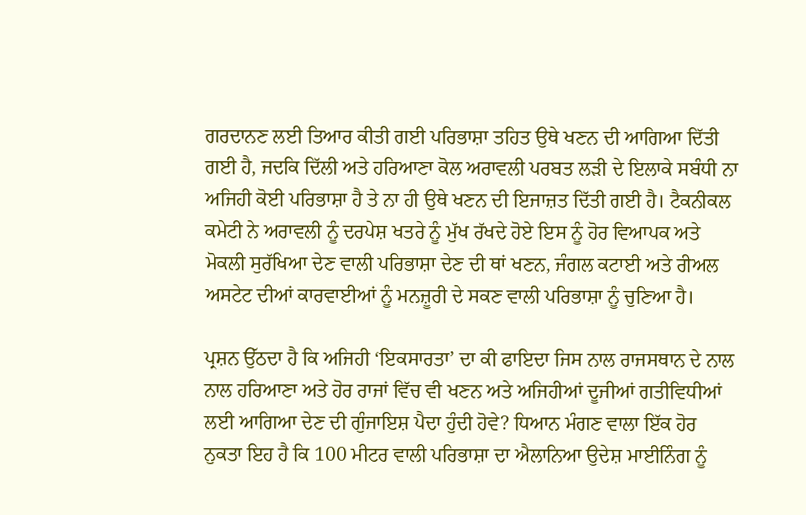ਗਰਦਾਨਣ ਲਈ ਤਿਆਰ ਕੀਤੀ ਗਈ ਪਰਿਭਾਸ਼ਾ ਤਹਿਤ ਉਥੇ ਖਣਨ ਦੀ ਆਗਿਆ ਦਿੱਤੀ ਗਈ ਹੈ, ਜਦਕਿ ਦਿੱਲੀ ਅਤੇ ਹਰਿਆਣਾ ਕੋਲ ਅਰਾਵਲੀ ਪਰਬਤ ਲੜੀ ਦੇ ਇਲਾਕੇ ਸਬੰਧੀ ਨਾ ਅਜਿਹੀ ਕੋਈ ਪਰਿਭਾਸ਼ਾ ਹੈ ਤੇ ਨਾ ਹੀ ਉਥੇ ਖਣਨ ਦੀ ਇਜਾਜ਼ਤ ਦਿੱਤੀ ਗਈ ਹੈ। ਟੈਕਨੀਕਲ ਕਮੇਟੀ ਨੇ ਅਰਾਵਲੀ ਨੂੰ ਦਰਪੇਸ਼ ਖਤਰੇ ਨੂੰ ਮੁੱਖ ਰੱਖਦੇ ਹੋਏ ਇਸ ਨੂੰ ਹੋਰ ਵਿਆਪਕ ਅਤੇ ਮੋਕਲੀ ਸੁਰੱਖਿਆ ਦੇਣ ਵਾਲੀ ਪਰਿਭਾਸ਼ਾ ਦੇਣ ਦੀ ਥਾਂ ਖਣਨ, ਜੰਗਲ ਕਟਾਈ ਅਤੇ ਰੀਅਲ ਅਸਟੇਟ ਦੀਆਂ ਕਾਰਵਾਈਆਂ ਨੂੰ ਮਨਜ਼ੂਰੀ ਦੇ ਸਕਣ ਵਾਲੀ ਪਰਿਭਾਸ਼ਾ ਨੂੰ ਚੁਣਿਆ ਹੈ।

ਪ੍ਰਸ਼ਨ ਉੱਠਦਾ ਹੈ ਕਿ ਅਜਿਹੀ ‘ਇਕਸਾਰਤਾ’ ਦਾ ਕੀ ਫਾਇਦਾ ਜਿਸ ਨਾਲ ਰਾਜਸਥਾਨ ਦੇ ਨਾਲ ਨਾਲ ਹਰਿਆਣਾ ਅਤੇ ਹੋਰ ਰਾਜਾਂ ਵਿੱਚ ਵੀ ਖਣਨ ਅਤੇ ਅਜਿਹੀਆਂ ਦੂਜੀਆਂ ਗਤੀਵਿਧੀਆਂ ਲਈ ਆਗਿਆ ਦੇਣ ਦੀ ਗੁੰਜਾਇਸ਼ ਪੈਦਾ ਹੁੰਦੀ ਹੋਵੇ? ਧਿਆਨ ਮੰਗਣ ਵਾਲਾ ਇੱਕ ਹੋਰ ਨੁਕਤਾ ਇਹ ਹੈ ਕਿ 100 ਮੀਟਰ ਵਾਲੀ ਪਰਿਭਾਸ਼ਾ ਦਾ ਐਲਾਨਿਆ ਉਦੇਸ਼ ਮਾਈਨਿੰਗ ਨੂੰ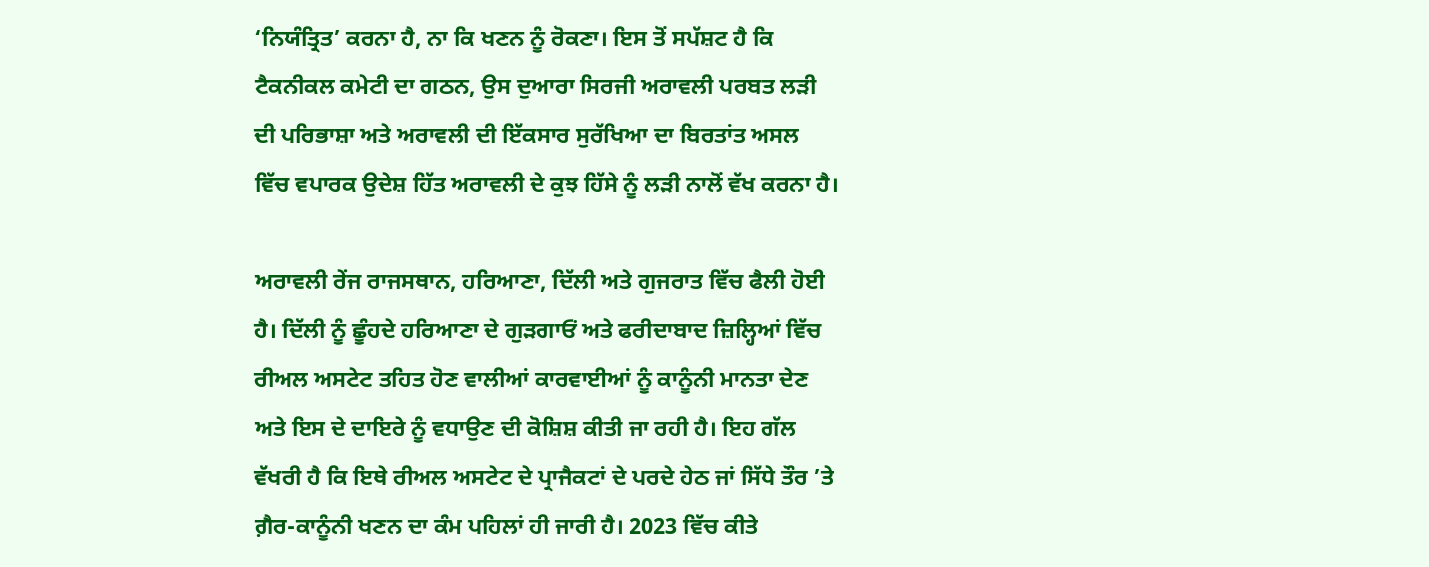‘ਨਿਯੰਤ੍ਰਿਤ’ ਕਰਨਾ ਹੈ, ਨਾ ਕਿ ਖਣਨ ਨੂੰ ਰੋਕਣਾ। ਇਸ ਤੋਂ ਸਪੱਸ਼ਟ ਹੈ ਕਿ ਟੈਕਨੀਕਲ ਕਮੇਟੀ ਦਾ ਗਠਨ, ਉਸ ਦੁਆਰਾ ਸਿਰਜੀ ਅਰਾਵਲੀ ਪਰਬਤ ਲੜੀ ਦੀ ਪਰਿਭਾਸ਼ਾ ਅਤੇ ਅਰਾਵਲੀ ਦੀ ਇੱਕਸਾਰ ਸੁਰੱਖਿਆ ਦਾ ਬਿਰਤਾਂਤ ਅਸਲ ਵਿੱਚ ਵਪਾਰਕ ਉਦੇਸ਼ ਹਿੱਤ ਅਰਾਵਲੀ ਦੇ ਕੁਝ ਹਿੱਸੇ ਨੂੰ ਲੜੀ ਨਾਲੋਂ ਵੱਖ ਕਰਨਾ ਹੈ।

ਅਰਾਵਲੀ ਰੇਂਜ ਰਾਜਸਥਾਨ, ਹਰਿਆਣਾ, ਦਿੱਲੀ ਅਤੇ ਗੁਜਰਾਤ ਵਿੱਚ ਫੈਲੀ ਹੋਈ ਹੈ। ਦਿੱਲੀ ਨੂੰ ਛੂੰਹਦੇ ਹਰਿਆਣਾ ਦੇ ਗੁੜਗਾਓਂ ਅਤੇ ਫਰੀਦਾਬਾਦ ਜ਼ਿਲ੍ਹਿਆਂ ਵਿੱਚ ਰੀਅਲ ਅਸਟੇਟ ਤਹਿਤ ਹੋਣ ਵਾਲੀਆਂ ਕਾਰਵਾਈਆਂ ਨੂੰ ਕਾਨੂੰਨੀ ਮਾਨਤਾ ਦੇਣ ਅਤੇ ਇਸ ਦੇ ਦਾਇਰੇ ਨੂੰ ਵਧਾਉਣ ਦੀ ਕੋਸ਼ਿਸ਼ ਕੀਤੀ ਜਾ ਰਹੀ ਹੈ। ਇਹ ਗੱਲ ਵੱਖਰੀ ਹੈ ਕਿ ਇਥੇ ਰੀਅਲ ਅਸਟੇਟ ਦੇ ਪ੍ਰਾਜੈਕਟਾਂ ਦੇ ਪਰਦੇ ਹੇਠ ਜਾਂ ਸਿੱਧੇ ਤੌਰ ’ਤੇ ਗ਼ੈਰ-ਕਾਨੂੰਨੀ ਖਣਨ ਦਾ ਕੰਮ ਪਹਿਲਾਂ ਹੀ ਜਾਰੀ ਹੈ। 2023 ਵਿੱਚ ਕੀਤੇ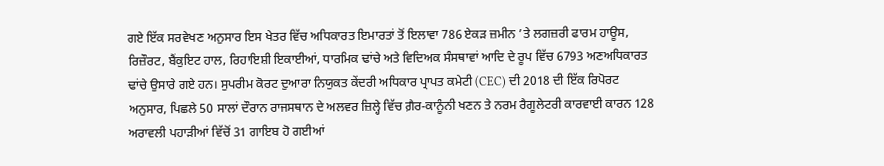ਗਏ ਇੱਕ ਸਰਵੇਖਣ ਅਨੁਸਾਰ ਇਸ ਖੇਤਰ ਵਿੱਚ ਅਧਿਕਾਰਤ ਇਮਾਰਤਾਂ ਤੋਂ ਇਲਾਵਾ 786 ਏਕੜ ਜ਼ਮੀਨ ’ਤੇ ਲਗਜ਼ਰੀ ਫਾਰਮ ਹਾਊਸ, ਰਿਜ਼ੌਰਟ, ਬੈਂਕੁਇਟ ਹਾਲ, ਰਿਹਾਇਸ਼ੀ ਇਕਾਈਆਂ, ਧਾਰਮਿਕ ਢਾਂਚੇ ਅਤੇ ਵਿਦਿਅਕ ਸੰਸਥਾਵਾਂ ਆਦਿ ਦੇ ਰੂਪ ਵਿੱਚ 6793 ਅਣਅਧਿਕਾਰਤ ਢਾਂਚੇ ਉਸਾਰੇ ਗਏ ਹਨ। ਸੁਪਰੀਮ ਕੋਰਟ ਦੁਆਰਾ ਨਿਯੁਕਤ ਕੇਂਦਰੀ ਅਧਿਕਾਰ ਪ੍ਰਾਪਤ ਕਮੇਟੀ (CEC) ਦੀ 2018 ਦੀ ਇੱਕ ਰਿਪੋਰਟ ਅਨੁਸਾਰ, ਪਿਛਲੇ 50 ਸਾਲਾਂ ਦੌਰਾਨ ਰਾਜਸਥਾਨ ਦੇ ਅਲਵਰ ਜ਼ਿਲ੍ਹੇ ਵਿੱਚ ਗ਼ੈਰ-ਕਾਨੂੰਨੀ ਖਣਨ ਤੇ ਨਰਮ ਰੈਗੂਲੇਟਰੀ ਕਾਰਵਾਈ ਕਾਰਨ 128 ਅਰਾਵਲੀ ਪਹਾੜੀਆਂ ਵਿੱਚੋਂ 31 ਗਾਇਬ ਹੋ ਗਈਆਂ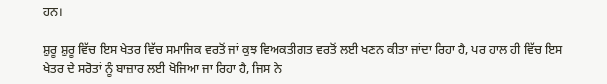ਹਨ।

ਸ਼ੁਰੂ ਸ਼ੁਰੂ ਵਿੱਚ ਇਸ ਖੇਤਰ ਵਿੱਚ ਸਮਾਜਿਕ ਵਰਤੋਂ ਜਾਂ ਕੁਝ ਵਿਅਕਤੀਗਤ ਵਰਤੋਂ ਲਈ ਖਣਨ ਕੀਤਾ ਜਾਂਦਾ ਰਿਹਾ ਹੈ, ਪਰ ਹਾਲ ਹੀ ਵਿੱਚ ਇਸ ਖੇਤਰ ਦੇ ਸਰੋਤਾਂ ਨੂੰ ਬਾਜ਼ਾਰ ਲਈ ਖੋਜਿਆ ਜਾ ਰਿਹਾ ਹੈ, ਜਿਸ ਨੇ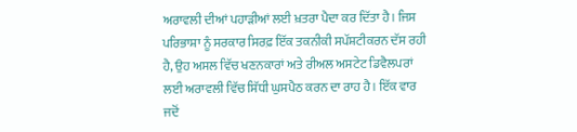ਅਰਾਵਲੀ ਦੀਆਂ ਪਹਾੜੀਆਂ ਲਈ ਖ਼ਤਰਾ ਪੈਦਾ ਕਰ ਦਿੱਤਾ ਹੈ। ਜਿਸ ਪਰਿਭਾਸ਼ਾ ਨੂੰ ਸਰਕਾਰ ਸਿਰਫ਼ ਇੱਕ ਤਕਨੀਕੀ ਸਪੱਸ਼ਟੀਕਰਨ ਦੱਸ ਰਹੀ ਹੈ, ਉਹ ਅਸਲ ਵਿੱਚ ਖਣਨਕਾਰਾਂ ਅਤੇ ਰੀਅਲ ਅਸਟੇਟ ਡਿਵੈਲਪਰਾਂ ਲਈ ਅਰਾਵਲੀ ਵਿੱਚ ਸਿੱਧੀ ਘੁਸਪੈਠ ਕਰਨ ਦਾ ਰਾਹ ਹੈ। ਇੱਕ ਵਾਰ ਜਦੋਂ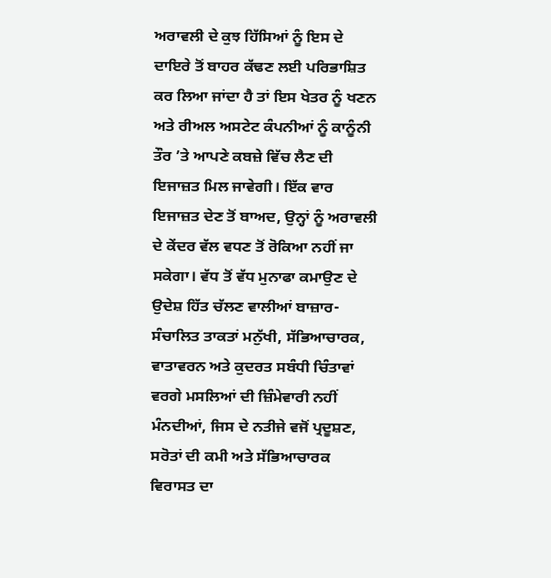ਅਰਾਵਲੀ ਦੇ ਕੁਝ ਹਿੱਸਿਆਂ ਨੂੰ ਇਸ ਦੇ ਦਾਇਰੇ ਤੋਂ ਬਾਹਰ ਕੱਢਣ ਲਈ ਪਰਿਭਾਸ਼ਿਤ ਕਰ ਲਿਆ ਜਾਂਦਾ ਹੈ ਤਾਂ ਇਸ ਖੇਤਰ ਨੂੰ ਖਣਨ ਅਤੇ ਰੀਅਲ ਅਸਟੇਟ ਕੰਪਨੀਆਂ ਨੂੰ ਕਾਨੂੰਨੀ ਤੌਰ ’ਤੇ ਆਪਣੇ ਕਬਜ਼ੇ ਵਿੱਚ ਲੈਣ ਦੀ ਇਜਾਜ਼ਤ ਮਿਲ ਜਾਵੇਗੀ। ਇੱਕ ਵਾਰ ਇਜਾਜ਼ਤ ਦੇਣ ਤੋਂ ਬਾਅਦ, ਉਨ੍ਹਾਂ ਨੂੰ ਅਰਾਵਲੀ ਦੇ ਕੇਂਦਰ ਵੱਲ ਵਧਣ ਤੋਂ ਰੋਕਿਆ ਨਹੀਂ ਜਾ ਸਕੇਗਾ। ਵੱਧ ਤੋਂ ਵੱਧ ਮੁਨਾਫਾ ਕਮਾਉਣ ਦੇ ਉਦੇਸ਼ ਹਿੱਤ ਚੱਲਣ ਵਾਲੀਆਂ ਬਾਜ਼ਾਰ-ਸੰਚਾਲਿਤ ਤਾਕਤਾਂ ਮਨੁੱਖੀ, ਸੱਭਿਆਚਾਰਕ, ਵਾਤਾਵਰਨ ਅਤੇ ਕੁਦਰਤ ਸਬੰਧੀ ਚਿੰਤਾਵਾਂ ਵਰਗੇ ਮਸਲਿਆਂ ਦੀ ਜ਼ਿੰਮੇਵਾਰੀ ਨਹੀਂ ਮੰਨਦੀਆਂ, ਜਿਸ ਦੇ ਨਤੀਜੇ ਵਜੋਂ ਪ੍ਰਦੂਸ਼ਣ, ਸਰੋਤਾਂ ਦੀ ਕਮੀ ਅਤੇ ਸੱਭਿਆਚਾਰਕ ਵਿਰਾਸਤ ਦਾ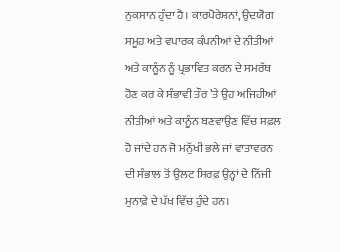ਨੁਕਸਾਨ ਹੁੰਦਾ ਹੈ। ਕਾਰਪੋਰੇਸ਼ਨਾਂ, ਉਦਯੋਗ ਸਮੂਹ ਅਤੇ ਵਪਾਰਕ ਕੰਪਨੀਆਂ ਦੇ ਨੀਤੀਆਂ ਅਤੇ ਕਾਨੂੰਨ ਨੂੰ ਪ੍ਰਭਾਵਿਤ ਕਰਨ ਦੇ ਸਮਰੱਥ ਹੋਣ ਕਰ ਕੇ ਸੰਭਾਵੀ ਤੌਰ ’ਤੇ ਉਹ ਅਜਿਹੀਆਂ ਨੀਤੀਆਂ ਅਤੇ ਕਾਨੂੰਨ ਬਣਵਾਉਣ ਵਿੱਚ ਸਫ਼ਲ ਹੋ ਜਾਂਦੇ ਹਨ ਜੋ ਮਨੁੱਖੀ ਭਲੇ ਜਾਂ ਵਾਤਾਵਰਨ ਦੀ ਸੰਭਾਲ ਤੋਂ ਉਲਟ ਸਿਰਫ਼ ਉਨ੍ਹਾਂ ਦੇ ਨਿੱਜੀ ਮੁਨਾਫ਼ੇ ਦੇ ਪੱਖ ਵਿੱਚ ਹੁੰਦੇ ਹਨ।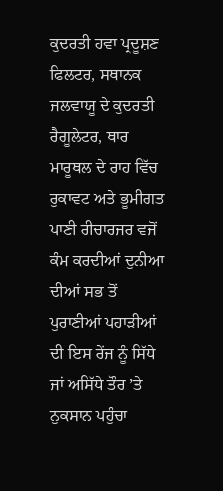ਕੁਦਰਤੀ ਹਵਾ ਪ੍ਰਦੂਸ਼ਣ ਫਿਲਟਰ, ਸਥਾਨਕ ਜਲਵਾਯੂ ਦੇ ਕੁਦਰਤੀ ਰੈਗੂਲੇਟਰ, ਥਾਰ ਮਾਰੂਥਲ ਦੇ ਰਾਹ ਵਿੱਚ ਰੁਕਾਵਟ ਅਤੇ ਭੂਮੀਗਤ ਪਾਣੀ ਰੀਚਾਰਜਰ ਵਜੋਂ ਕੰਮ ਕਰਦੀਆਂ ਦੁਨੀਆ ਦੀਆਂ ਸਭ ਤੋਂ ਪੁਰਾਣੀਆਂ ਪਹਾੜੀਆਂ ਦੀ ਇਸ ਰੇਂਜ ਨੂੰ ਸਿੱਧੇ ਜਾਂ ਅਸਿੱਧੇ ਤੌਰ ’ਤੇ ਨੁਕਸਾਨ ਪਹੁੰਚਾ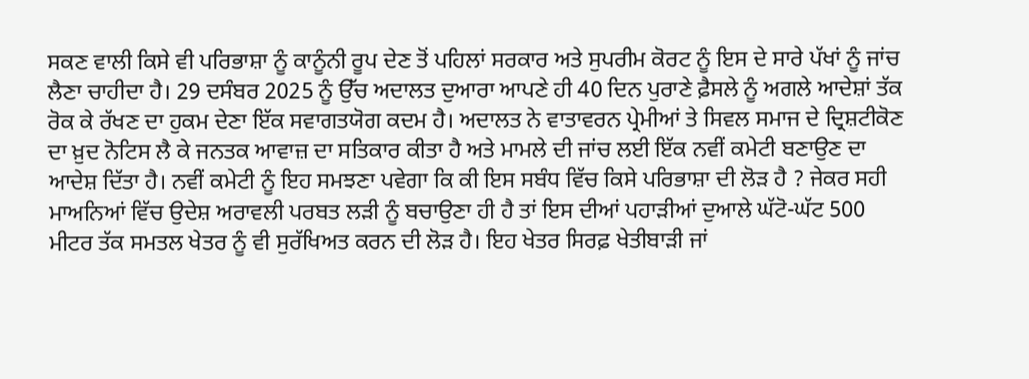ਸਕਣ ਵਾਲੀ ਕਿਸੇ ਵੀ ਪਰਿਭਾਸ਼ਾ ਨੂੰ ਕਾਨੂੰਨੀ ਰੂਪ ਦੇਣ ਤੋਂ ਪਹਿਲਾਂ ਸਰਕਾਰ ਅਤੇ ਸੁਪਰੀਮ ਕੋਰਟ ਨੂੰ ਇਸ ਦੇ ਸਾਰੇ ਪੱਖਾਂ ਨੂੰ ਜਾਂਚ ਲੈਣਾ ਚਾਹੀਦਾ ਹੈ। 29 ਦਸੰਬਰ 2025 ਨੂੰ ਉੱਚ ਅਦਾਲਤ ਦੁਆਰਾ ਆਪਣੇ ਹੀ 40 ਦਿਨ ਪੁਰਾਣੇ ਫ਼ੈਸਲੇ ਨੂੰ ਅਗਲੇ ਆਦੇਸ਼ਾਂ ਤੱਕ ਰੋਕ ਕੇ ਰੱਖਣ ਦਾ ਹੁਕਮ ਦੇਣਾ ਇੱਕ ਸਵਾਗਤਯੋਗ ਕਦਮ ਹੈ। ਅਦਾਲਤ ਨੇ ਵਾਤਾਵਰਨ ਪ੍ਰੇਮੀਆਂ ਤੇ ਸਿਵਲ ਸਮਾਜ ਦੇ ਦ੍ਰਿਸ਼ਟੀਕੋਣ ਦਾ ਖ਼ੁਦ ਨੋਟਿਸ ਲੈ ਕੇ ਜਨਤਕ ਆਵਾਜ਼ ਦਾ ਸਤਿਕਾਰ ਕੀਤਾ ਹੈ ਅਤੇ ਮਾਮਲੇ ਦੀ ਜਾਂਚ ਲਈ ਇੱਕ ਨਵੀਂ ਕਮੇਟੀ ਬਣਾਉਣ ਦਾ ਆਦੇਸ਼ ਦਿੱਤਾ ਹੈ। ਨਵੀਂ ਕਮੇਟੀ ਨੂੰ ਇਹ ਸਮਝਣਾ ਪਵੇਗਾ ਕਿ ਕੀ ਇਸ ਸਬੰਧ ਵਿੱਚ ਕਿਸੇ ਪਰਿਭਾਸ਼ਾ ਦੀ ਲੋੜ ਹੈ ? ਜੇਕਰ ਸਹੀ ਮਾਅਨਿਆਂ ਵਿੱਚ ਉਦੇਸ਼ ਅਰਾਵਲੀ ਪਰਬਤ ਲੜੀ ਨੂੰ ਬਚਾਉਣਾ ਹੀ ਹੈ ਤਾਂ ਇਸ ਦੀਆਂ ਪਹਾੜੀਆਂ ਦੁਆਲੇ ਘੱਟੋ-ਘੱਟ 500 ਮੀਟਰ ਤੱਕ ਸਮਤਲ ਖੇਤਰ ਨੂੰ ਵੀ ਸੁਰੱਖਿਅਤ ਕਰਨ ਦੀ ਲੋੜ ਹੈ। ਇਹ ਖੇਤਰ ਸਿਰਫ਼ ਖੇਤੀਬਾੜੀ ਜਾਂ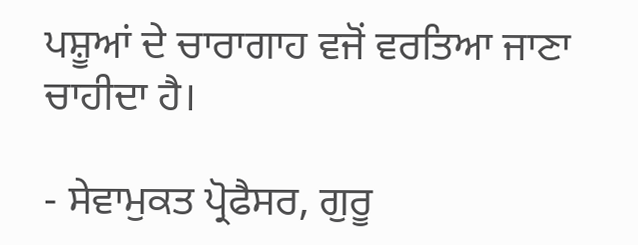ਪਸ਼ੂਆਂ ਦੇ ਚਾਰਾਗਾਹ ਵਜੋਂ ਵਰਤਿਆ ਜਾਣਾ ਚਾਹੀਦਾ ਹੈ।

- ਸੇਵਾਮੁਕਤ ਪ੍ਰੋਫੈਸਰ, ਗੁਰੂ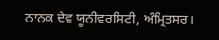ਨਾਨਕ ਦੇਵ ਯੂਨੀਵਰਸਿਟੀ, ਅੰਮ੍ਰਿਤਸਰ।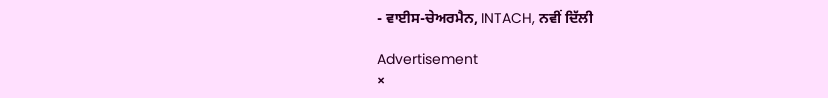- ਵਾਈਸ-ਚੇਅਰਮੈਨ, INTACH, ਨਵੀਂ ਦਿੱਲੀ

Advertisement
×